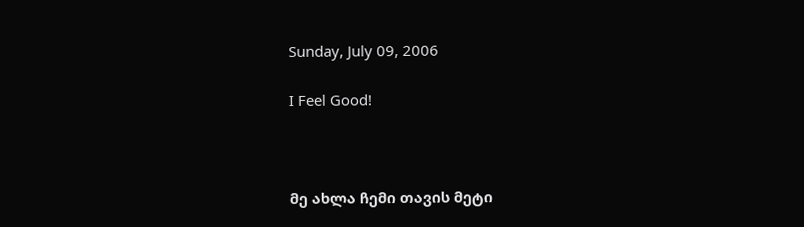Sunday, July 09, 2006

I Feel Good!



მე ახლა ჩემი თავის მეტი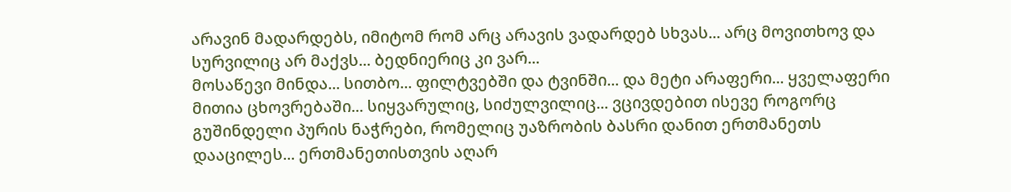არავინ მადარდებს, იმიტომ რომ არც არავის ვადარდებ სხვას... არც მოვითხოვ და სურვილიც არ მაქვს... ბედნიერიც კი ვარ...
მოსაწევი მინდა... სითბო... ფილტვებში და ტვინში... და მეტი არაფერი... ყველაფერი მითია ცხოვრებაში... სიყვარულიც, სიძულვილიც... ვცივდებით ისევე როგორც გუშინდელი პურის ნაჭრები, რომელიც უაზრობის ბასრი დანით ერთმანეთს დააცილეს... ერთმანეთისთვის აღარ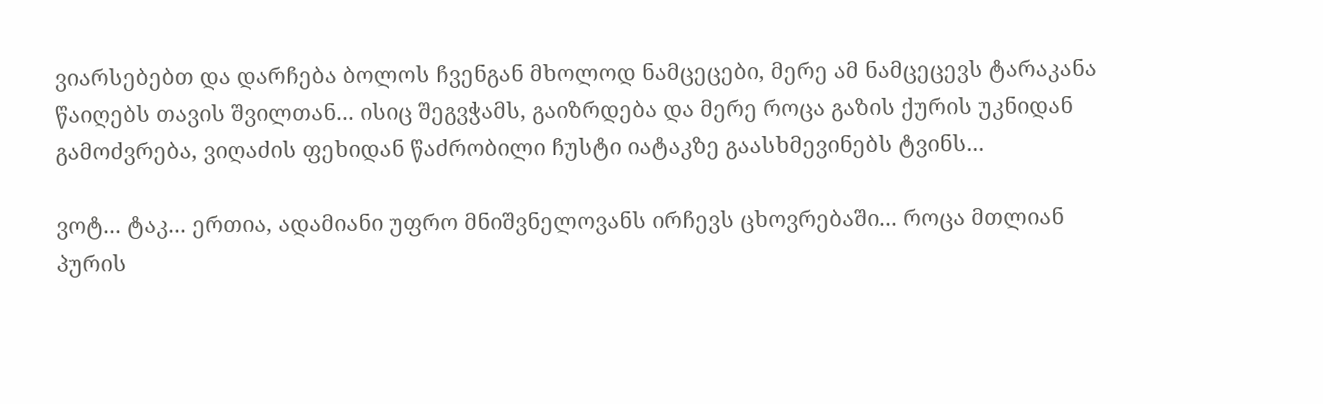ვიარსებებთ და დარჩება ბოლოს ჩვენგან მხოლოდ ნამცეცები, მერე ამ ნამცეცევს ტარაკანა წაიღებს თავის შვილთან... ისიც შეგვჭამს, გაიზრდება და მერე როცა გაზის ქურის უკნიდან გამოძვრება, ვიღაძის ფეხიდან წაძრობილი ჩუსტი იატაკზე გაასხმევინებს ტვინს...

ვოტ... ტაკ... ერთია, ადამიანი უფრო მნიშვნელოვანს ირჩევს ცხოვრებაში... როცა მთლიან პურის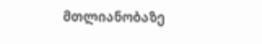მთლიანობაზე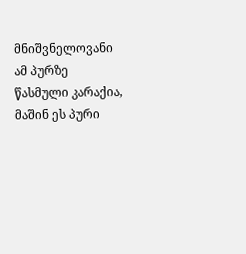მნიშვნელოვანი ამ პურზე წასმული კარაქია, მაშინ ეს პური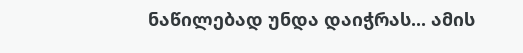ნაწილებად უნდა დაიჭრას... ამის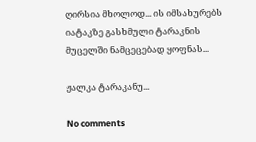ღირსია მხოლოდ... ის იმსახურებს იატაკზე გასხმული ტარაკნის მუცელში ნამცეცებად ყოფნას...

ჟალკა ტარაკანუ...

No comments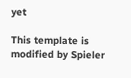yet

This template is modified by Spieler